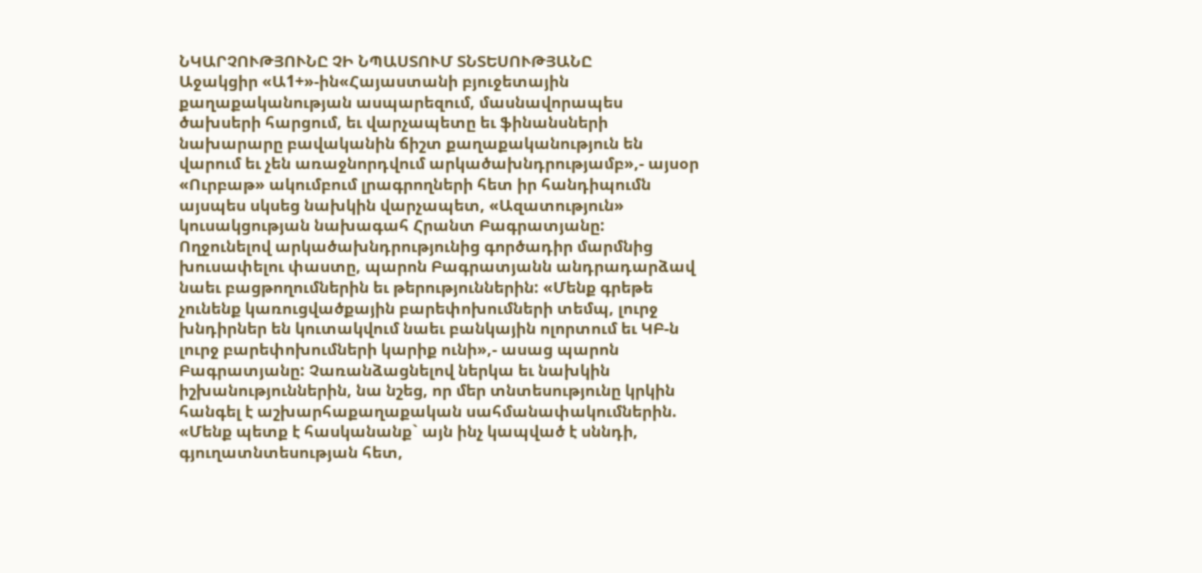ՆԿԱՐՉՈՒԹՅՈՒՆԸ ՉԻ ՆՊԱՍՏՈՒՄ ՏՆՏԵՍՈՒԹՅԱՆԸ
Աջակցիր «Ա1+»-ին«Հայաստանի բյուջետային քաղաքականության ասպարեզում, մասնավորապես ծախսերի հարցում, եւ վարչապետը եւ ֆինանսների նախարարը բավականին ճիշտ քաղաքականություն են վարում եւ չեն առաջնորդվում արկածախնդրությամբ»,- այսօր «Ուրբաթ» ակումբում լրագրողների հետ իր հանդիպումն այսպես սկսեց նախկին վարչապետ, «Ազատություն» կուսակցության նախագահ Հրանտ Բագրատյանը:
Ողջունելով արկածախնդրությունից գործադիր մարմնից խուսափելու փաստը, պարոն Բագրատյանն անդրադարձավ նաեւ բացթողումներին եւ թերություններին: «Մենք գրեթե չունենք կառուցվածքային բարեփոխումների տեմպ, լուրջ խնդիրներ են կուտակվում նաեւ բանկային ոլորտում եւ ԿԲ-ն լուրջ բարեփոխումների կարիք ունի»,- ասաց պարոն Բագրատյանը: Չառանձացնելով ներկա եւ նախկին իշխանություններին, նա նշեց, որ մեր տնտեսությունը կրկին հանգել է աշխարհաքաղաքական սահմանափակումներին. «Մենք պետք է հասկանանք` այն ինչ կապված է սննդի, գյուղատնտեսության հետ,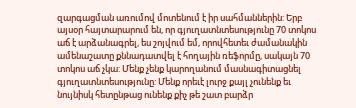զարգացման առումով մոտենում է իր սահմաններին: Երբ այսօր հայտարարում են, որ գյուղատնտեսությունը 70 տոկոս աճ է արձանագրել, ես շոյվում եմ, որովհետեւ ժամանակին ամենաշատը քննադատվել է հողային ռեֆորմը, սակայն 70 տոկոս աճ չկա: Մենք չենք կարողանում մասնագիտացնել գյուղատնտեսությունը: Մենք որեւէ լուրջ քայլ չունենք եւ նույնիսկ հետընթաց ունենք քիչ թե շատ բարձր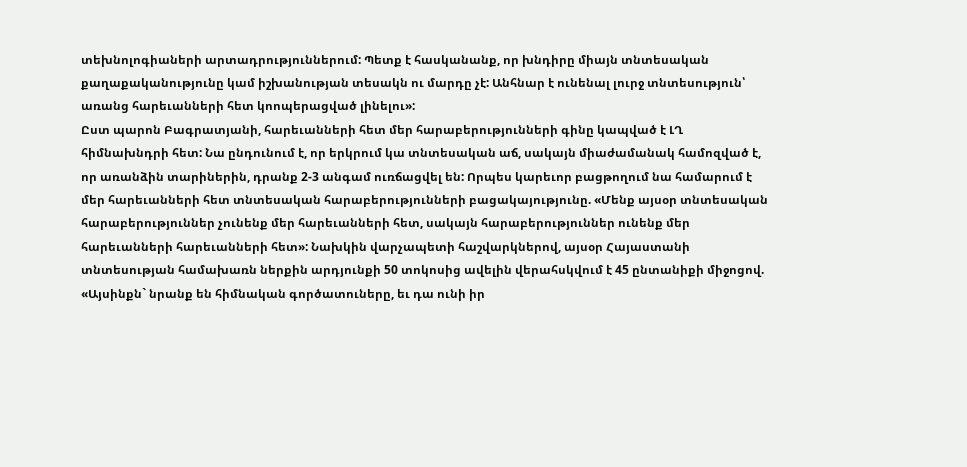տեխնոլոգիաների արտադրություններում: Պետք է հասկանանք, որ խնդիրը միայն տնտեսական քաղաքականությունը կամ իշխանության տեսակն ու մարդը չէ: Անհնար է ունենալ լուրջ տնտեսություն՝ առանց հարեւանների հետ կոոպերացված լինելու»:
Ըստ պարոն Բագրատյանի, հարեւանների հետ մեր հարաբերությունների գինը կապված է ԼՂ հիմնախնդրի հետ: Նա ընդունում է, որ երկրում կա տնտեսական աճ, սակայն միաժամանակ համոզված է, որ առանձին տարիներին, դրանք 2-3 անգամ ուռճացվել են: Որպես կարեւոր բացթողում նա համարում է մեր հարեւանների հետ տնտեսական հարաբերությունների բացակայությունը. «Մենք այսօր տնտեսական հարաբերություններ չունենք մեր հարեւանների հետ, սակայն հարաբերություններ ունենք մեր հարեւանների հարեւանների հետ»: Նախկին վարչապետի հաշվարկներով, այսօր Հայաստանի տնտեսության համախառն ներքին արդյունքի 50 տոկոսից ավելին վերահսկվում է 45 ընտանիքի միջոցով. «Այսինքն` նրանք են հիմնական գործատուները, եւ դա ունի իր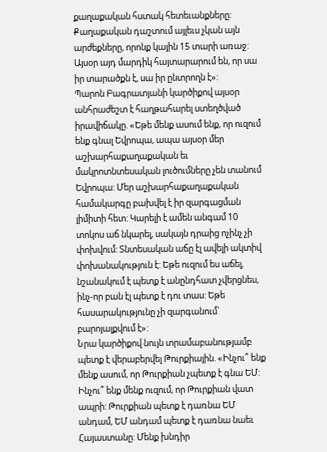քաղաքական հստակ հետեւանքները: Քաղաքական դաշտում այլեւս չկան այն արժեքները, որոնք կային 15 տարի առաջ: Այսօր այդ մարդիկ հայտարարում են, որ սա իր տարածքն է, սա իր ընտրողն է»:
Պարոն Բագրատյանի կարծիքով այսօր անհրաժեշտ է հաղթահարել ստեղծված իրավիճակը. «Եթե մենք ասում ենք, որ ուզում ենք գնալ Եվրոպա, ապա այսօր մեր աշխարհաքաղաքական եւ մակրոտնտեսական լուծումները չեն տանում Եվրոպա: Մեր աշխարհաքաղաքական համակարգը բախվել է իր զարգացման լիմիտի հետ: Կարելի է ամեն անգամ 10 տոկոս աճ նկարել, սակայն դրաից ոչինչ չի փոխվում: Տնտեսական աճը էլ ավելի ակտիվ փոխանակություն է: Եթե ուզում ես աճել, նշանակում է պետք է անընդհատ չվերցնես, ինչ-որ բան էլ պետք է դու տաս: Եթե հասարակությունը չի զարգանում` բարոյալքվում է»:
Նրա կարծիքով նույն տրամաբանությամբ պետք է վերաբերվել Թուրքիային. «Ինչու՞ ենք մենք ասում, որ Թուրքիան չպետք է գնա ԵՄ: Ինչու՞ ենք մենք ուզում, որ Թուրքիան վատ ապրի: Թուրքիան պետք է դառնա ԵՄ անդամ, ԵՄ անդամ պետք է դառնա նաեւ Հայաստանը: Մենք խնդիր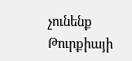չունենք Թուրքիայի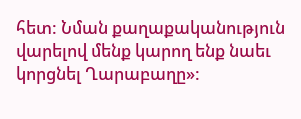հետ: Նման քաղաքականություն վարելով մենք կարող ենք նաեւ կորցնել Ղարաբաղը»: